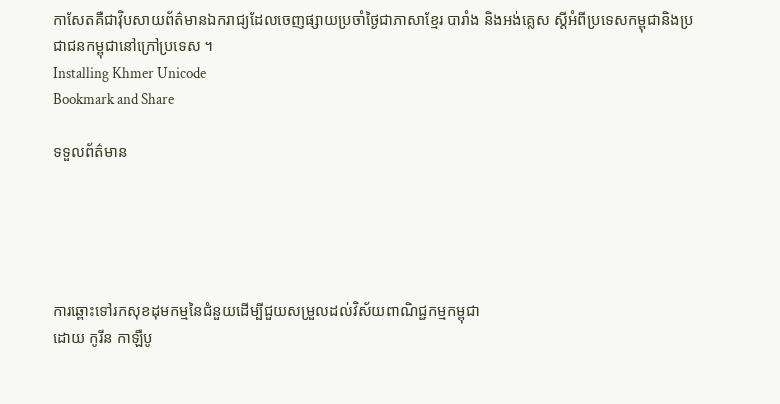កាសែតគឺជាវ៉ិបសាយព័ត៌មានឯករាជ្យដែលចេញផ្សាយប្រចាំថ្ងៃជាភាសាខ្មែរ បារាំង និងអង់គ្លេស ស្តីអំពីប្រទេសកម្ពុជានិងប្រជាជនកម្ពុជានៅក្រៅប្រទេស ។
Installing Khmer Unicode
Bookmark and Share

ទទួលព័ត៌មាន





ការឆ្ពោះទៅរកសុខដុមកម្មនៃជំនួយដើម្បីជួយសម្រួលដល់វិស័យពាណិជ្ជកម្មកម្ពុជា
ដោយ កូរីន កាឡឺបូ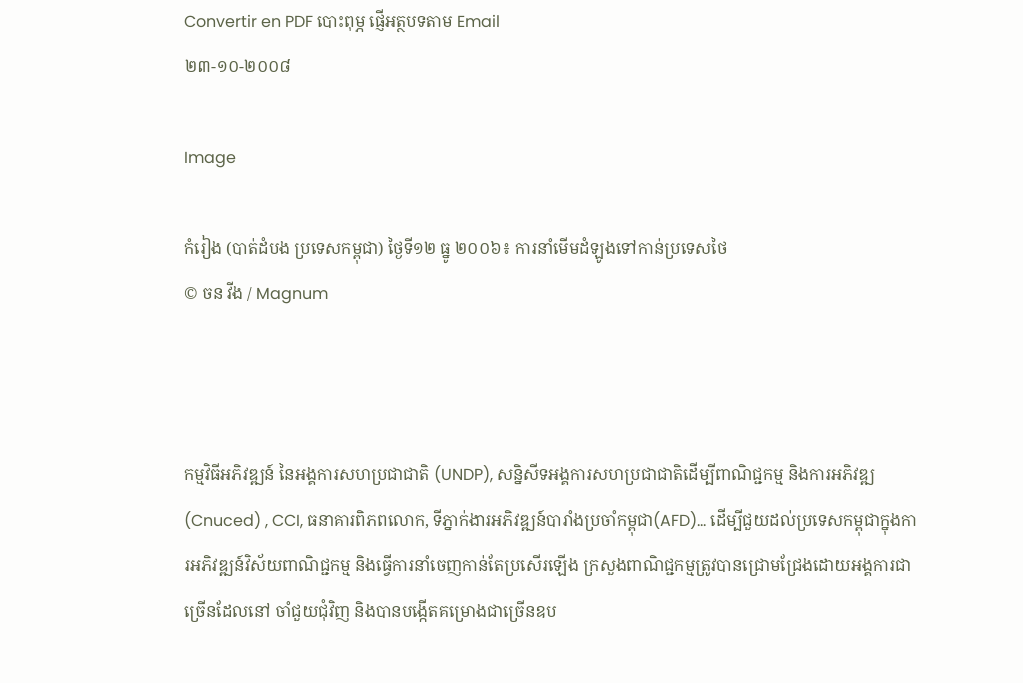Convertir en PDF បោះពុម្ភ ផ្ញើអត្ថបទតាម Email
២៣-១០-២០០៨

Image

កំរៀង (បាត់ដំបង ប្រទេសកម្ពុជា) ថ្ងៃទី១២ ធ្នូ ២០០៦៖ ការនាំមើមដំឡូងទៅកាន់ប្រទេសថៃ
© ចន វីង / Magnum



កម្មវិធីអភិវឌ្ឍន៍ នៃអង្គការសហប្រជាជាតិ (UNDP), សន្និសីទអង្គការសហប្រជាជាតិដើម្បីពាណិជ្ជកម្ម និងការអភិវឌ្ឍ(Cnuced) , CCI, ធនាគារពិភពលោក, ទីភ្នាក់ងារអភិវឌ្ឍន៍បារាំងប្រចាំកម្ពុជា(AFD)... ដើម្បីជួយដល់ប្រទេសកម្ពុជាក្នុងការអភិវឌ្ឍន៍វិស័យពាណិជ្ជកម្ម និងធ្វើការនាំចេញកាន់តែប្រសើរឡើង ក្រសួងពាណិជ្ជកម្មត្រូវបានជ្រោមជ្រែងដោយអង្គការជាច្រើនដែលនៅ ចាំជួយជុំវិញ និងបានបង្កើតគម្រោងជាច្រើនឧប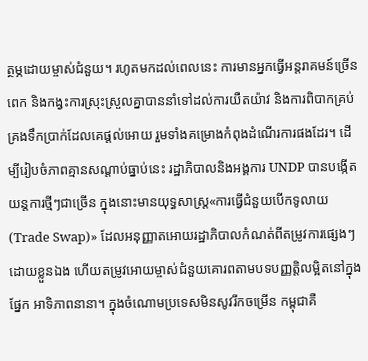ត្ថម្ភដោយម្ចាស់ជំនួយ។ រហូតមកដល់ពេលនេះ ការមានអ្នកធ្វើអន្តរាគមន៍ច្រើនពេក និងកង្វះការស្រុះស្រួលគ្នាបាននាំទៅដល់ការយឺតយ៉ាវ និងការពិបាកគ្រប់គ្រងទឹកប្រាក់ដែលគេផ្តល់អោយ រួមទាំងគម្រោងកំពុងដំណើរការផងដែរ។ ដើម្បីរៀបចំភាពគ្មានសណ្តាប់ធ្នាប់នេះ រដ្ឋាភិបាលនិងអង្គការ UNDP បានបង្កើតយន្តការថ្មីៗជាច្រើន ក្នុងនោះមានយុទ្ធសាស្រ្ត«ការធ្វើជំនួយបើកទូលាយ (Trade Swap)» ដែលអនុញ្ញាតអោយរដ្ឋាភិបាលកំណត់ពីតម្រូវការផ្សេងៗដោយខ្លួនឯង ហើយតម្រូវអោយម្ចាស់ជំនួយគោរពតាមបទបញ្ញត្តិលម្អិតនៅក្នុងផ្នែក អាទិភាពនានា។ ក្នុងចំណោមប្រទេសមិនសូវរីកចម្រើន កម្ពុជាគឺ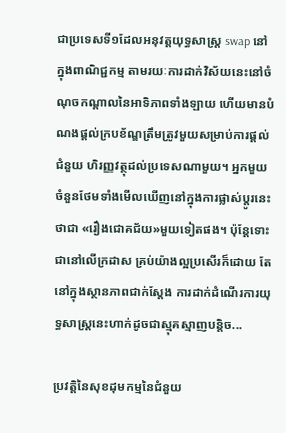ជាប្រទេសទី១ដែលអនុវត្តយុទ្ធសាស្រ្ត swap នៅក្នុងពាណិជ្ជកម្ម តាមរយៈការដាក់វិស័យនេះនៅចំណុចកណ្តាលនៃអាទិភាពទាំងឡាយ ហើយមានបំណងផ្តល់ក្របខ័ណ្ឌត្រឹមត្រូវមួយសម្រាប់ការផ្តល់ជំនួយ ហិរញ្ញវត្ថុដល់ប្រទេសណាមួយ។ អ្នកមួយចំនួនថែមទាំងមើលឃើញនៅក្នុងការផ្លាស់ប្តូរនេះថាជា «រឿងជោគជ័យ»មួយទៀតផង។ ប៉ុន្តែទោះជានៅលើក្រដាស គ្រប់យ៉ាងល្អប្រសើរក៏ដោយ តែនៅក្នុងស្ថានភាពជាក់ស្តែង ការដាក់ដំណើរការយុទ្ធសាស្រ្តនេះហាក់ដូចជាស្មុគស្មាញបន្តិច...

ប្រវត្តិនៃសុខដុមកម្មនៃជំនួយ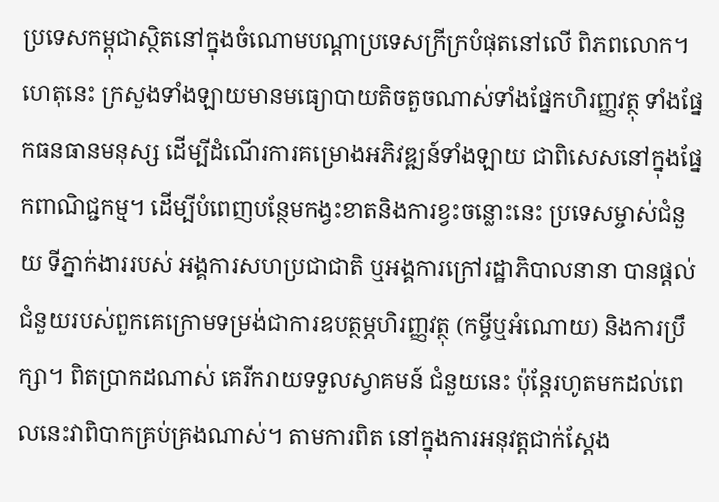ប្រទេសកម្ពុជាស្ថិតនៅក្នុងចំណោមបណ្តាប្រទេសក្រីក្របំផុតនៅលើ ពិភពលោក។ ហេតុនេះ ក្រសួងទាំងឡាយមានមធ្យោបាយតិចតួចណាស់ទាំងផ្នែកហិរញ្ញវត្ថុ ទាំងផ្នែកធនធានមនុស្ស ដើម្បីដំណើរការគម្រោងអភិវឌ្ឍន៍ទាំងឡាយ ជាពិសេសនៅក្នុងផ្នែកពាណិជ្ជកម្ម។ ដើម្បីបំពេញបន្ថែមកង្វះខាតនិងការខ្វះចន្លោះនេះ ប្រទេសម្ចាស់ជំនួយ ទីភ្នាក់ងាររបស់ អង្គការសហប្រជាជាតិ ឬអង្គការក្រៅរដ្ឋាភិបាលនានា បានផ្តល់ជំនួយរបស់ពួកគេក្រោមទម្រង់ជាការឧបត្ថម្ភហិរញ្ញវត្ថុ (កម្ចីឬអំណោយ) និងការប្រឹក្សា។ ពិតប្រាកដណាស់ គេរីករាយទទួលស្វាគមន៍ ជំនួយនេះ ប៉ុន្តែរហូតមកដល់ពេលនេះវាពិបាកគ្រប់គ្រងណាស់។ តាមការពិត នៅក្នុងការអនុវត្តជាក់ស្តែង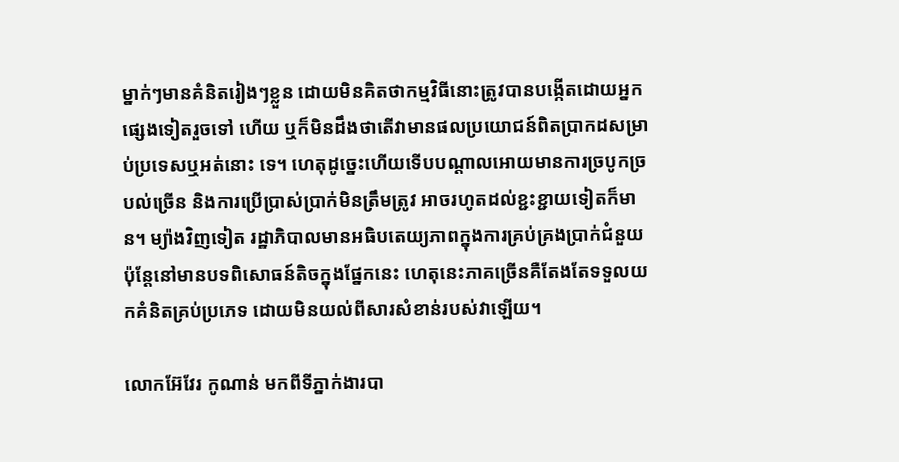ម្នាក់ៗមានគំនិតរៀងៗខ្លួន ដោយមិនគិតថាកម្មវិធីនោះត្រូវបានបង្កើតដោយអ្នកផ្សេងទៀតរួចទៅ ហើយ ឬក៏មិនដឹងថាតើវាមានផលប្រយោជន៍ពិតប្រាកដសម្រាប់ប្រទេសឬអត់នោះ ទេ។ ហេតុដូច្នេះហើយទើបបណ្តាលអោយមានការច្របូកច្របល់ច្រើន និងការប្រើប្រាស់ប្រាក់មិនត្រឹមត្រូវ អាចរហូតដល់ខ្ជះខ្ជាយទៀតក៏មាន។ ម្យ៉ាងវិញទៀត រដ្ឋាភិបាលមានអធិបតេយ្យភាពក្នុងការគ្រប់គ្រងប្រាក់ជំនួយ ប៉ុន្តែនៅមានបទពិសោធន៍តិចក្នុងផ្នែកនេះ ហេតុនេះភាគច្រើនគឺតែងតែទទួលយកគំនិតគ្រប់ប្រភេទ ដោយមិនយល់ពីសារសំខាន់របស់វាឡើយ។

លោកអ៊ែវែរ កូណាន់ មកពីទីភ្នាក់ងារបា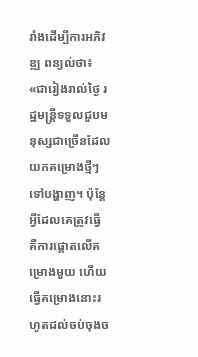រាំងដើម្បីការអភិវឌ្ឍ ពន្យល់ថា៖ «ជារៀងរាល់ថ្ងៃ រដ្ឋមន្ត្រីទទួលជួបមនុស្សជាច្រើនដែលយកគម្រោងថ្មីៗទៅបង្ហាញ។ ប៉ុន្តែ អ្វីដែលគេត្រូវធ្វើ គឺការផ្តោតលើគម្រោងមួយ ហើយធ្វើគម្រោងនោះរហូតដល់ចប់ចុងច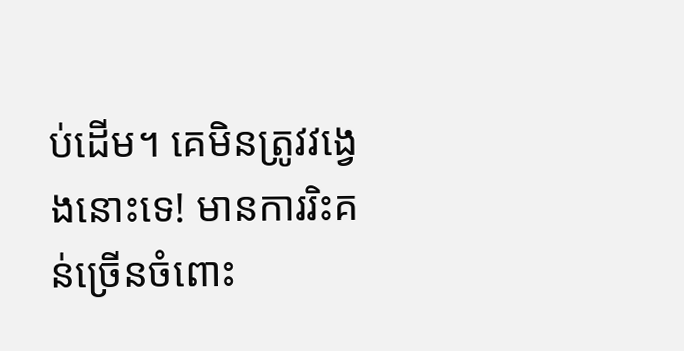ប់ដើម។ គេមិនត្រូវវង្វេងនោះទេ! មានការរិះគន់ច្រើនចំពោះ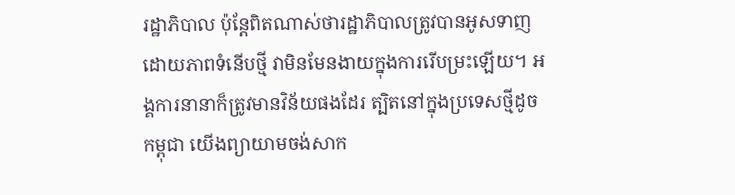រដ្ឋាភិបាល ប៉ុន្តែពិតណាស់ថារដ្ឋាភិបាលត្រូវបានអូសទាញដោយភាពទំនើបថ្មី វាមិនមែនងាយក្នុងការរើបម្រះឡើយ។ អង្គការនានាក៏ត្រូវមានវិន័យផងដែរ ត្បិតនៅក្នុងប្រទេសថ្មីដូចកម្ពុជា យើងព្យាយាមចង់សាក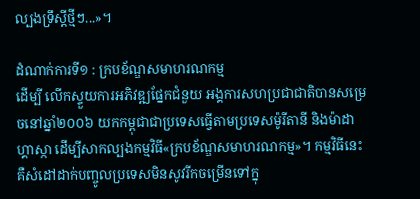ល្បងទ្រឹស្តីថ្មីៗ...»។

ដំណាក់ការទី១ : ក្របខ័ណ្ឌសមាហរណកម្ម
ដើម្បី លើកស្ទួយការអភិវឌ្ឍផ្នែកជំនួយ អង្គការសហប្រជាជាតិបានសម្រេចនៅឆ្នាំ២០០៦ យកកម្ពុជាជាប្រទេសធ្វើតាមប្រទេសម៉ូរីតានី និងម៉ាដាហ្គាស្កា ដើម្បីសាកល្បងកម្មវិធី«ក្របខ័ណ្ឌសមាហរណកម្ម»។ កម្មវិធីនេះគឺសំដៅដាក់បញ្ចូលប្រទេសមិនសូវរីកចម្រើនទៅក្នុ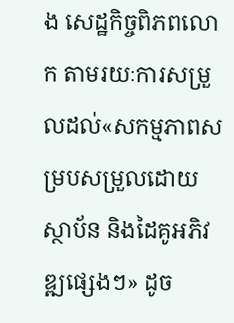ង សេដ្ឋកិច្ចពិភពលោក តាមរយៈការសម្រួលដល់«សកម្មភាពសម្របសម្រួលដោយស្ថាប័ន និងដៃគូអភិវឌ្ឍផ្សេងៗ» ដូច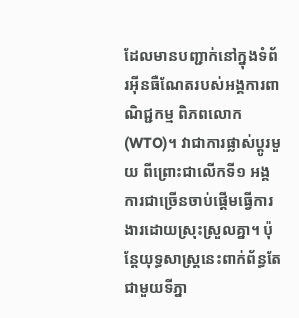ដែលមានបញ្ជាក់នៅក្នុងទំព័រអ៊ីនធឺណែតរបស់អង្គការពាណិជ្ជកម្ម ពិភពលោក (WTO)។ វាជាការផ្លាស់ប្តូរមួយ ពីព្រោះជាលើកទី១ អង្គការជាច្រើនចាប់ផ្តើមធ្វើការងារដោយស្រុះស្រួលគ្នា។ ប៉ុន្តែយុទ្ធសាស្រ្តនេះពាក់ព័ន្ធតែជាមួយទីភ្នា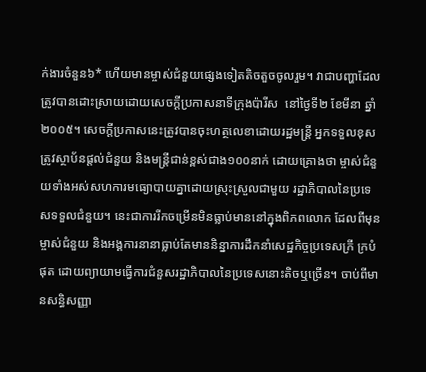ក់ងារចំនួន៦* ហើយមានម្ចាស់ជំនួយផ្សេងទៀតតិចតួចចូលរួម។ វាជាបញ្ហាដែលត្រូវបានដោះស្រាយដោយសេចក្តីប្រកាសនាទីក្រុងប៉ារីស  នៅថ្ងៃទី២ ខែមីនា ឆ្នាំ២០០៥។ សេចក្តីប្រកាសនេះត្រូវបានចុះហត្ថលេខាដោយរដ្ឋមន្ត្រី អ្នកទទួលខុសត្រូវស្ថាប័នផ្តល់ជំនួយ និងមន្រ្តីជាន់ខ្ពស់ជាង១០០នាក់ ដោយគ្រោងថា ម្ចាស់ជំនួយទាំងអស់សហការមធ្យោបាយគ្នាដោយស្រុះស្រួលជាមួយ រដ្ឋាភិបាលនៃប្រទេសទទួលជំនួយ។ នេះជាការរីកចម្រើនមិនធ្លាប់មាននៅក្នុងពិភពលោក ដែលពីមុនម្ចាស់ជំនួយ និងអង្គការនានាធ្លាប់តែមាននិន្នាការដឹកនាំសេដ្ឋកិច្ចប្រទេសក្រី ក្របំផុត ដោយព្យាយាមធ្វើការជំនួសរដ្ឋាភិបាលនៃប្រទេសនោះតិចឬច្រើន។ ចាប់ពីមានសន្ធិសញ្ញា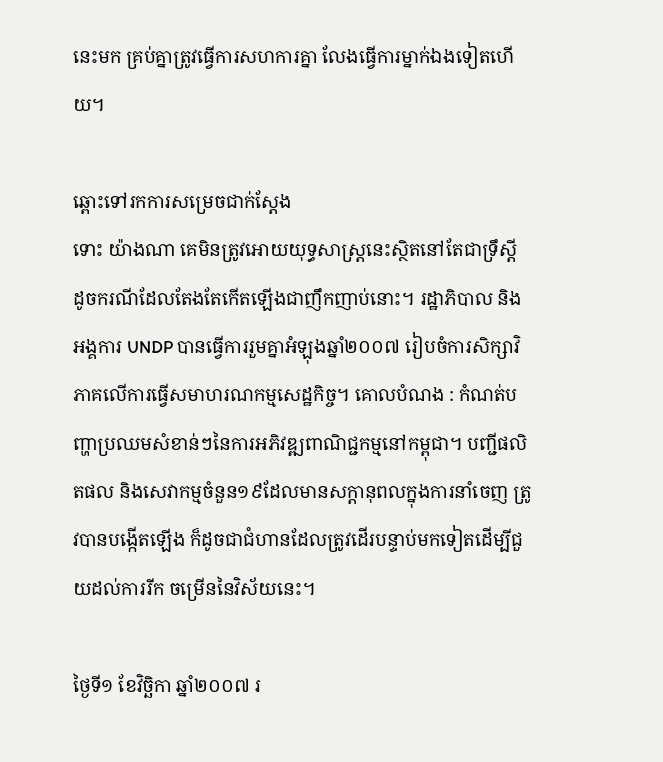នេះមក គ្រប់គ្នាត្រូវធ្វើការសហការគ្នា លែងធ្វើការម្នាក់ឯងទៀតហើយ។

ឆ្ពោះទៅរកការសម្រេចជាក់ស្តែង
ទោះ យ៉ាងណា គេមិនត្រូវអោយយុទ្ធសាស្រ្តនេះស្ថិតនៅតែជាទ្រឹស្តី ដូចករណីដែលតែងតែកើតឡើងជាញឹកញាប់នោះ។ រដ្ឋាភិបាល និងអង្គការ UNDP បានធ្វើការរួមគ្នាអំឡុងឆ្នាំ២០០៧ រៀបចំការសិក្សាវិភាគលើការធ្វើសមាហរណកម្មសេដ្ឋកិច្ច។ គោលបំណង : កំណត់បញ្ហាប្រឈមសំខាន់ៗនៃការអភិវឌ្ឍពាណិជ្ជកម្មនៅកម្ពុជា។ បញ្ជីផលិតផល និងសេវាកម្មចំនួន១៩ដែលមានសក្តានុពលក្នុងការនាំចេញ ត្រូវបានបង្កើតឡើង ក៏ដូចជាជំហានដែលត្រូវដើរបន្ទាប់មកទៀតដើម្បីជួយដល់ការរីក ចម្រើននៃវិស័យនេះ។

ថ្ងៃទី១ ខែវិច្ឆិកា ឆ្នាំ២០០៧ រ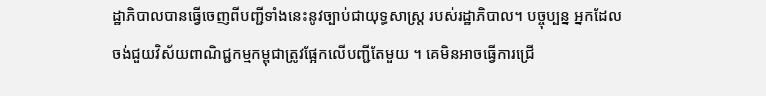ដ្ឋាភិបាលបានធ្វើចេញពីបញ្ជីទាំងនេះនូវច្បាប់ជាយុទ្ធសាស្រ្ត របស់រដ្ឋាភិបាល។ បច្ចុប្បន្ន អ្នកដែលចង់ជួយវិស័យពាណិជ្ជកម្មកម្ពុជាត្រូវផ្អែកលើបញ្ជីតែមួយ ។ គេមិនអាចធ្វើការជ្រើ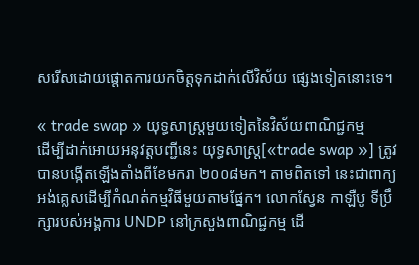សរើសដោយផ្តោតការយកចិត្តទុកដាក់លើវិស័យ ផ្សេងទៀតនោះទេ។

« trade swap » យុទ្ធសាស្រ្តមួយទៀតនៃវិស័យពាណិជ្ជកម្ម
ដើម្បីដាក់អោយអនុវត្តបញ្ជីនេះ យុទ្ធសាស្រ្ត[«trade swap »] ត្រូវបានបង្កើតឡើងតាំងពីខែមករា ២០០៨មក។ តាមពិតទៅ នេះជាពាក្យអង់គ្លេសដើម្បីកំណត់កម្មវិធីមួយតាមផ្នែក។ លោកស្វែន កាឡឺបូ ទីប្រឹក្សារបស់អង្គការ UNDP នៅក្រសួងពាណិជ្ជកម្ម ដើ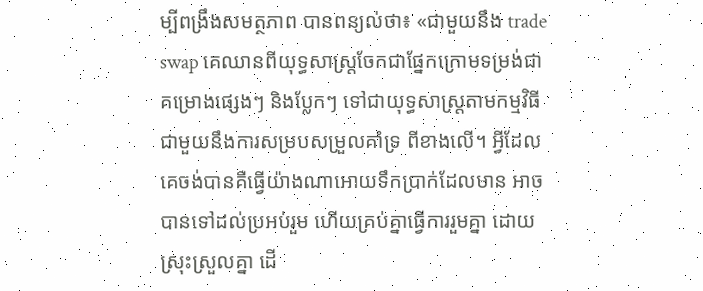ម្បីពង្រឹងសមត្ថភាព បានពន្យល់ថា៖ «ជាមួយនឹង trade swap គេឈានពីយុទ្ធសាស្រ្តចែកជាផ្នែកក្រោមទម្រង់ជាគម្រោងផ្សេងៗ និងប្លែកៗ ទៅជាយុទ្ធសាស្រ្តតាមកម្មវិធីជាមួយនឹងការសម្របសម្រួលគាំទ្រ ពីខាងលើ។ អ្វីដែលគេចង់បានគឺធ្វើយ៉ាងណាអោយទឹកប្រាក់ដែលមាន អាចបានទៅដល់ប្រអប់រួម ហើយគ្រប់គ្នាធ្វើការរួមគ្នា ដោយស្រុះស្រួលគ្នា ដើ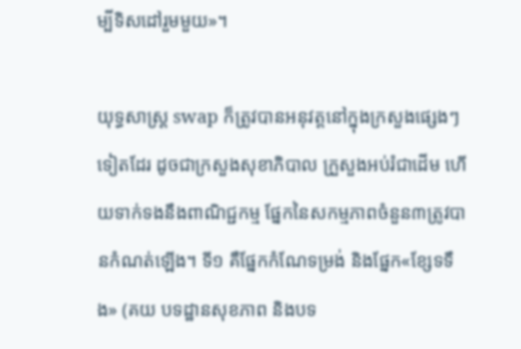ម្បីទិសដៅរួមមួយ»។

យុទ្ធសាស្រ្ត swap ក៏ត្រូវបានអនុវត្តនៅក្នុងក្រសួងផ្សេងៗទៀតដែរ ដូចជាក្រសួងសុខាភិបាល ក្រួសួងអប់រំជាដើម ហើយទាក់ទងនឹងពាណិជ្ជកម្ម ផ្នែកនៃសកម្មភាពចំនួន៣ត្រូវបានកំណត់ឡើង។ ទី១ គឺផ្នែកកំណែទម្រង់ និងផ្នែក«ខ្សែទទឹង» (គយ បទដ្ឋានសុខភាព និងបទ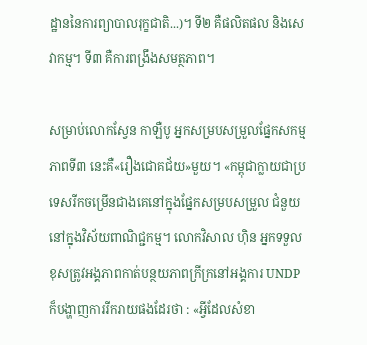ដ្ឋាននៃការព្យាបាលរុក្ខជាតិ...)។ ទី២ គឺផលិតផល និងសេវាកម្ម។ ទី៣ គឺការពង្រឹងសមត្ថភាព។

សម្រាប់លោកស្វែន កាឡឺបូ អ្នកសម្របសម្រួលផ្នែកសកម្មភាពទី៣ នេះគឺ«រឿងជោគជ័យ»មួយ។ «កម្ពុជាក្លាយជាប្រទេសរីកចម្រើនជាងគេនៅក្នុងផ្នែកសម្របសម្រួល ជំនួយនៅក្នុងវិស័យពាណិជ្ជកម្ម។ លោកវិសាល ហ៊ិន អ្នកទទួលខុសត្រូវអង្គភាពកាត់បន្ថយភាពក្រីក្រនៅអង្គការ UNDP ក៏បង្ហាញការរីករាយផងដែរថា : «អ្វីដែលសំខា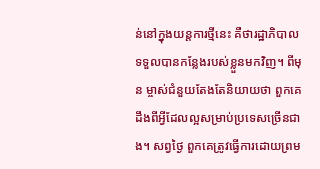ន់នៅក្នុងយន្តការថ្មីនេះ គឺថារដ្ឋាភិបាលទទួលបានកន្លែងរបស់ខ្លួនមកវិញ។ ពីមុន ម្ចាស់ជំនួយតែងតែនិយាយថា ពួកគេដឹងពីអ្វីដែលល្អសម្រាប់ប្រទេសច្រើនជាង។ សព្វថ្ងៃ ពួកគេត្រូវធ្វើការដោយព្រម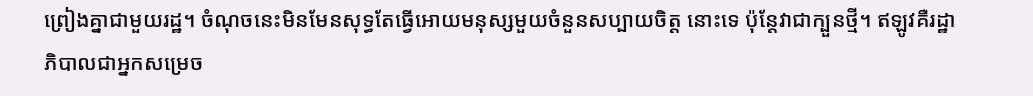ព្រៀងគ្នាជាមួយរដ្ឋ។ ចំណុចនេះមិនមែនសុទ្ធតែធ្វើអោយមនុស្សមួយចំនួនសប្បាយចិត្ត នោះទេ ប៉ុន្តែវាជាក្បួនថ្មី។ ឥឡូវគឺរដ្ឋាភិបាលជាអ្នកសម្រេច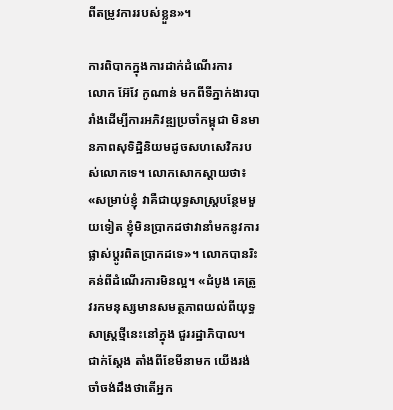ពីតម្រូវការរបស់ខ្លួន»។

ការពិបាកក្នុងការដាក់ដំណើរការ
លោក អ៊ែវែ កូណាន់ មកពីទីភ្នាក់ងារបារាំងដើម្បីការអភិវឌ្ឍប្រចាំកម្ពុជា មិនមានភាពសុទិដ្ឋិនិយមដូចសហសេវិករបស់លោកទេ។ លោកសោកស្តាយថា៖ «សម្រាប់ខ្ញុំ វាគឺជាយុទ្ធសាស្រ្តបន្ថែមមួយទៀត ខ្ញុំមិនប្រាកដថាវានាំមកនូវការផ្លាស់ប្តូរពិតប្រាកដទេ»។ លោកបានរិះគន់ពីដំណើរការមិនល្អ។ «ដំបូង គេត្រូវរកមនុស្សមានសមត្ថភាពយល់ពីយុទ្ធសាស្រ្តថ្មីនេះនៅក្នុង ជួររដ្ឋាភិបាល។ ជាក់ស្តែង តាំងពីខែមីនាមក យើងរង់ចាំចង់ដឹងថាតើអ្នក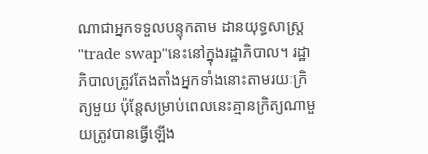ណាជាអ្នកទទួលបន្ទុកតាម ដានយុទ្ធសាស្រ្ត"trade swap"នេះនៅក្នុងរដ្ឋាភិបាល។ រដ្ឋាភិបាលត្រូវតែងតាំងអ្នកទាំងនោះតាមរយៈក្រិត្យមួយ ប៉ុន្តែសម្រាប់ពេលនេះគ្មានក្រិត្យណាមួយត្រូវបានធ្វើឡើង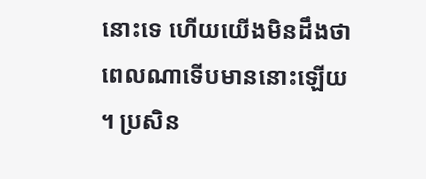នោះទេ ហើយយើងមិនដឹងថាពេលណាទើបមាននោះឡើយ។ ប្រសិន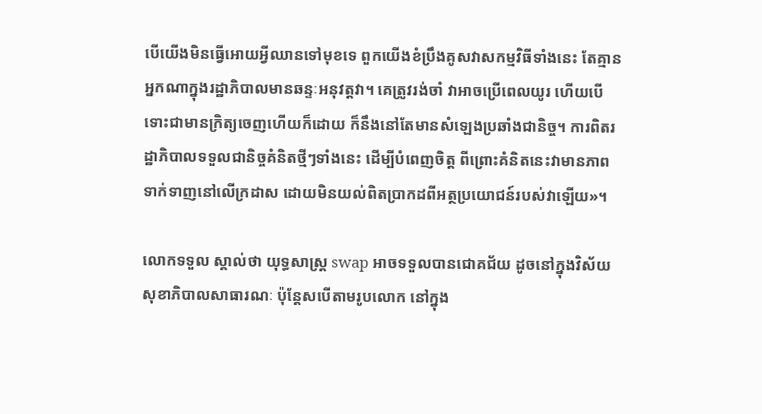បើយើងមិនធ្វើអោយអ្វីឈានទៅមុខទេ ពួកយើងខំប្រឹងគូសវាសកម្មវិធីទាំងនេះ តែគ្មានអ្នកណាក្នុងរដ្ឋាភិបាលមានឆន្ទៈអនុវត្តវា។ គេត្រូវរង់ចាំ វាអាចប្រើពេលយូរ ហើយបើទោះជាមានក្រិត្យចេញហើយក៏ដោយ ក៏នឹងនៅតែមានសំឡេងប្រឆាំងជានិច្ច។ ការពិតរដ្ឋាភិបាលទទួលជានិច្ចគំនិតថ្មីៗទាំងនេះ ដើម្បីបំពេញចិត្ត ពីព្រោះគំនិតនេះវាមានភាពទាក់ទាញនៅលើក្រដាស ដោយមិនយល់ពិតប្រាកដពីអត្ថប្រយោជន៍របស់វាឡើយ»។

លោកទទួល ស្គាល់ថា យុទ្ធសាស្រ្ត swap អាចទទួលបានជោគជ័យ ដូចនៅក្នុងវិស័យសុខាភិបាលសាធារណៈ ប៉ុន្តែសបើតាមរូបលោក នៅក្នុង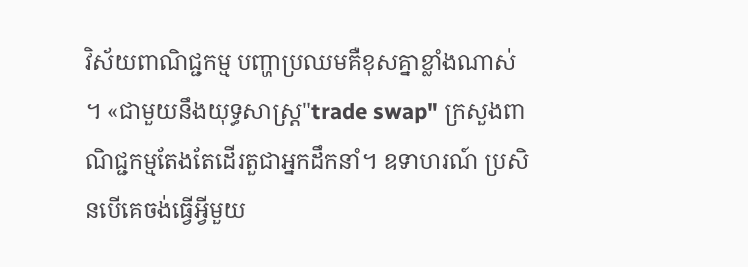វិស័យពាណិជ្ជកម្ម បញ្ហាប្រឈមគឺខុសគ្នាខ្លាំងណាស់។ «ជាមួយនឹងយុទ្ធសាស្រ្ត"trade swap" ក្រសួងពាណិជ្ជកម្មតែងតែដើរតួជាអ្នកដឹកនាំ។ ឧទាហរណ៍ ប្រសិនបើគេចង់ធ្វើអ្វីមួយ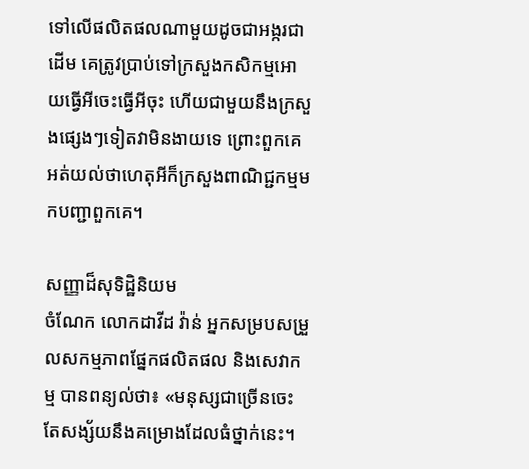ទៅលើផលិតផលណាមួយដូចជាអង្ករជាដើម គេត្រូវប្រាប់ទៅក្រសួងកសិកម្មអោយធ្វើអីចេះធ្វើអីចុះ ហើយជាមួយនឹងក្រសួងផ្សេងៗទៀតវាមិនងាយទេ ព្រោះពួកគេអត់យល់ថាហេតុអីក៏ក្រសួងពាណិជ្ជកម្មមកបញ្ជាពួកគេ។

សញ្ញាដ៏សុទិដ្ឋិនិយម
ចំណែក លោកដាវីដ វ៉ាន់ អ្នកសម្របសម្រួលសកម្មភាពផ្នែកផលិតផល និងសេវាកម្ម បានពន្យល់ថា៖ «មនុស្សជាច្រើនចេះតែសង្ស័យនឹងគម្រោងដែលធំថ្នាក់នេះ។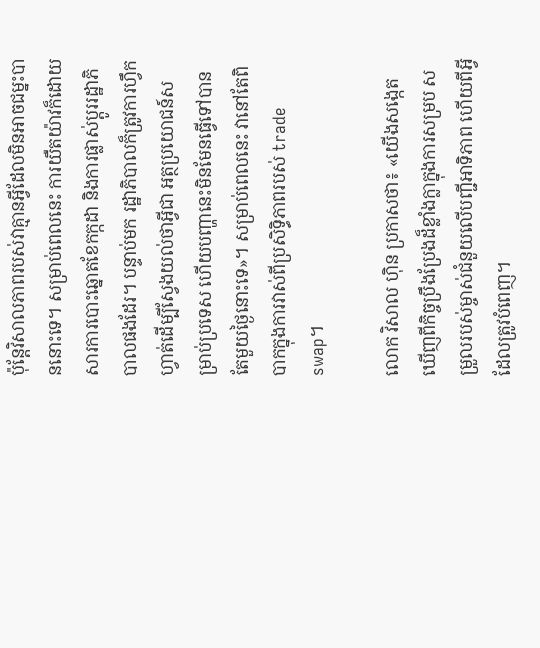ប៉ុន្តែវិសាលភាពរបស់វាគ្មានអ្វីដែលមិនអាចជម្នះបាននោះទេ។ សម្រាប់ពេលនេះ ការយឺតយ៉ាវក៏ដោយសារការបោះឆ្នោតខែកក្កដា និងការផ្លាស់ប្តូររដ្ឋាភិបាលផងដែរ។ បន្ទាប់មក រដ្ឋាភិបាលក៏ត្រូវការហ្វឹកហ្វាត់ដើម្បីស្វែងយល់ថាអ្វីជា អត្ថប្រយោជន៍សម្រាប់ប្រទេស ហើយបញ្ហានេះមិនមែនធ្វើទៅបានតែមួយថ្ងៃនោះទេ»។ សម្រាប់ពេលនេះ វានៅតែពិបាកក្នុងការវាស់ពីប្រសិទ្ធិភាពរបស់ trade swap។

លោក វិសាល ហ៊ិន ប្រកាសថា៖ «យើងសង្កេតឃើញពីកិច្ចប្រឹងប្រែងដ៏ខ្លាំងក្លាក្នុងការសម្រប សម្រួលរបស់ម្ចាស់ជំនួយលើបញ្ជីអាទិភាព ហើយពីអ្វីដែលត្រូវបំពេញ។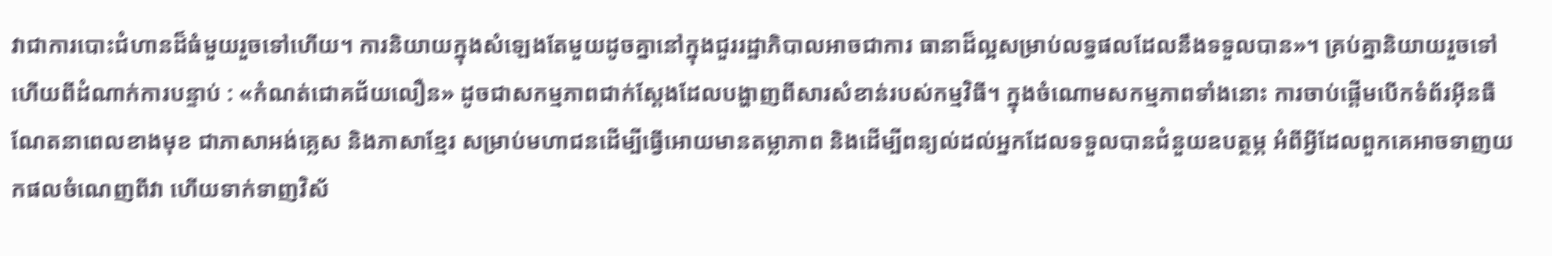វាជាការបោះជំហានដ៏ធំមួយរួចទៅហើយ។ ការនិយាយក្នុងសំឡេងតែមួយដូចគ្នានៅក្នុងជួររដ្ឋាភិបាលអាចជាការ ធានាដ៏ល្អសម្រាប់លទ្ធផលដែលនឹងទទួលបាន»។ គ្រប់គ្នានិយាយរួចទៅហើយពីដំណាក់ការបន្ទាប់ : «កំណត់ជោគជ័យលឿន» ដូចជាសកម្មភាពជាក់ស្តែងដែលបង្ហាញពីសារសំខាន់របស់កម្មវិធី។ ក្នុងចំណោមសកម្មភាពទាំងនោះ ការចាប់ផ្តើមបើកទំព័រអ៊ីនធឺណែតនាពេលខាងមុខ ជាភាសាអង់គ្លេស និងភាសាខ្មែរ សម្រាប់មហាជនដើម្បីធ្វើអោយមានតម្លាភាព និងដើម្បីពន្យល់ដល់អ្នកដែលទទួលបានជំនួយឧបត្ថម្ភ អំពីអ្វីដែលពួកគេអាចទាញយកផលចំណេញពីវា ហើយទាក់ទាញវិស័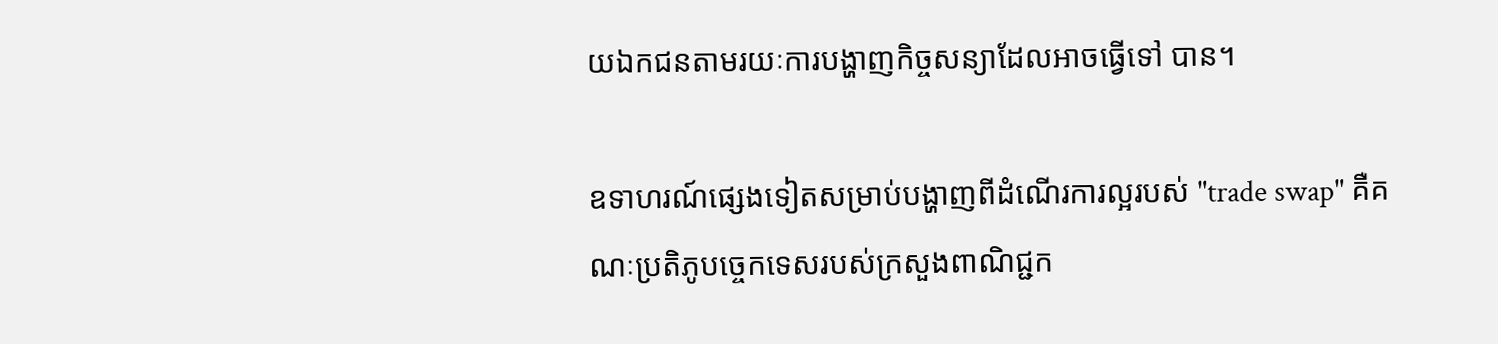យឯកជនតាមរយៈការបង្ហាញកិច្ចសន្យាដែលអាចធ្វើទៅ បាន។

ឧទាហរណ៍ផ្សេងទៀតសម្រាប់បង្ហាញពីដំណើរការល្អរបស់ "trade swap" គឺគណៈប្រតិភូបច្ចេកទេសរបស់ក្រសួងពាណិជ្ជក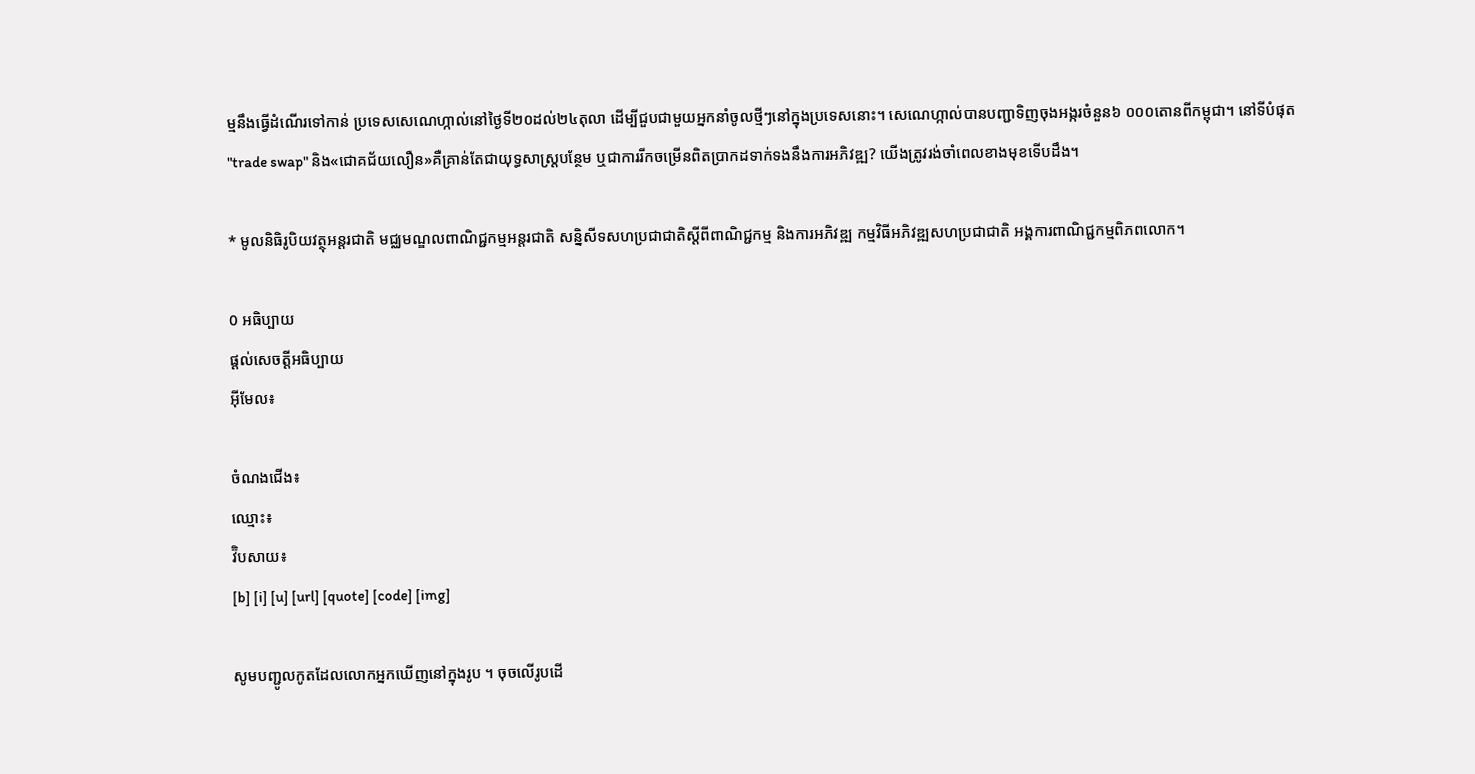ម្មនឹងធ្វើដំណើរទៅកាន់ ប្រទេសសេណេហ្កាល់នៅថ្ងៃទី២០ដល់២៤តុលា ដើម្បីជួបជាមួយអ្នកនាំចូលថ្មីៗនៅក្នុងប្រទេសនោះ។ សេណេហ្កាល់បានបញ្ជាទិញចុងអង្ករចំនួន៦ ០០០តោនពីកម្ពុជា។ នៅទីបំផុត "trade swap" និង«ជោគជ័យលឿន»គឺគ្រាន់តែជាយុទ្ធសាស្រ្តបន្ថែម ឬជាការរីកចម្រើនពិតប្រាកដទាក់ទងនឹងការអភិវឌ្ឍ? យើងត្រូវរង់ចាំពេលខាងមុខទើបដឹង។

* មូលនិធិរូបិយវត្ថុអន្តរជាតិ មជ្ឈមណ្ឌលពាណិជ្ជកម្មអន្តរជាតិ សន្និសីទសហប្រជាជាតិស្តីពីពាណិជ្ជកម្ម និងការអភិវឌ្ឍ កម្មវិធីអភិវឌ្ឍសហប្រជាជាតិ អង្គការពាណិជ្ជកម្មពិភពលោក។

0 អធិប្បាយ
ផ្តល់សេចត្តីអធិប្បាយ
អ៊ីមែល៖

ចំណងជើង៖
ឈ្មោះ៖
វ៊ិបសាយ៖
[b] [i] [u] [url] [quote] [code] [img]

សូមបញ្ជូលកូតដែលលោកអ្នកឃើញនៅក្នុងរូប ។ ចុចលើរូបដើ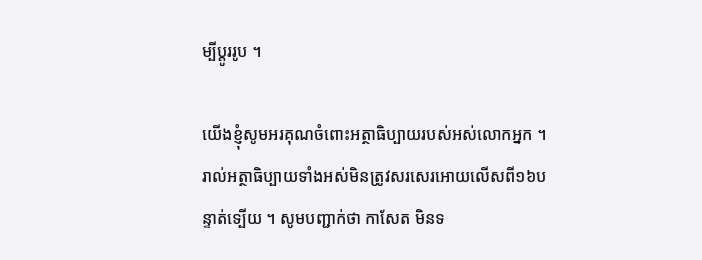ម្បីប្តូររូប ។

យើងខ្ញុំសូមអរគុណចំពោះអត្ថាធិប្បាយរបស់អស់លោកអ្នក ។ រាល់អត្ថាធិប្បាយទាំងអស់មិនត្រូវសរសេរអោយលើសពី១៦បន្ទាត់ទ្បើយ ។ សូមបញ្ជាក់ថា កាសែត មិនទ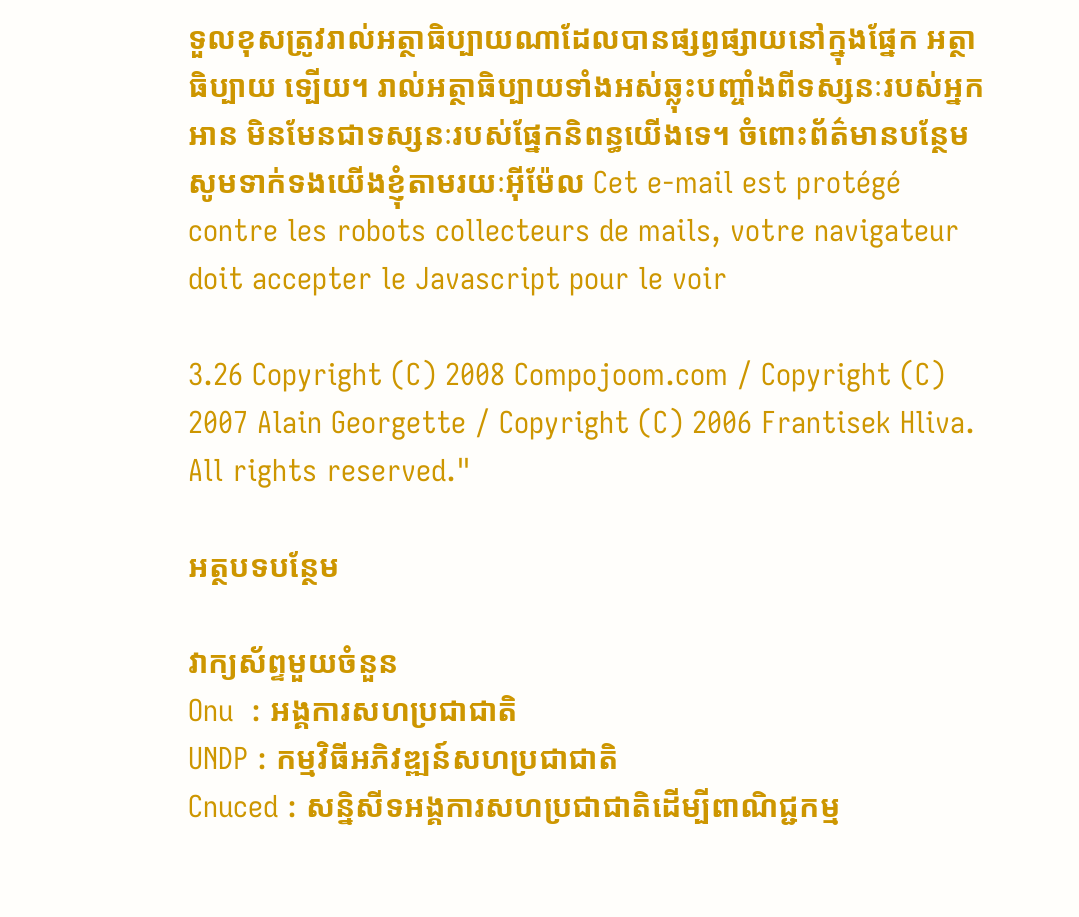ទួលខុសត្រូវរាល់អត្ថាធិប្បាយណាដែលបានផ្សព្វផ្សាយនៅក្នុងផ្នែក អត្ថាធិប្បាយ ទ្បើយ។ រាល់អត្ថាធិប្បាយទាំងអស់ឆ្លុះបញ្ចាំងពីទស្សនៈរបស់អ្នកអាន មិនមែនជាទស្សនៈរបស់ផ្នែកនិពន្ធយើងទេ។ ចំពោះព័ត៌មានបន្ថែមសូមទាក់ទងយើងខ្ញុំតាមរយៈអ៊ីម៉ែល Cet e-mail est protégé contre les robots collecteurs de mails, votre navigateur doit accepter le Javascript pour le voir

3.26 Copyright (C) 2008 Compojoom.com / Copyright (C) 2007 Alain Georgette / Copyright (C) 2006 Frantisek Hliva. All rights reserved."

អត្ថបទបន្ថែម

វាក្យស័ព្ទមួយចំនួន
Onu  : អង្គការសហប្រជាជាតិ
UNDP : កម្មវិធីអភិវឌ្ឍន៍សហប្រជាជាតិ
Cnuced : សន្និសីទអង្គការសហប្រជាជាតិដើម្បីពាណិជ្ជកម្ម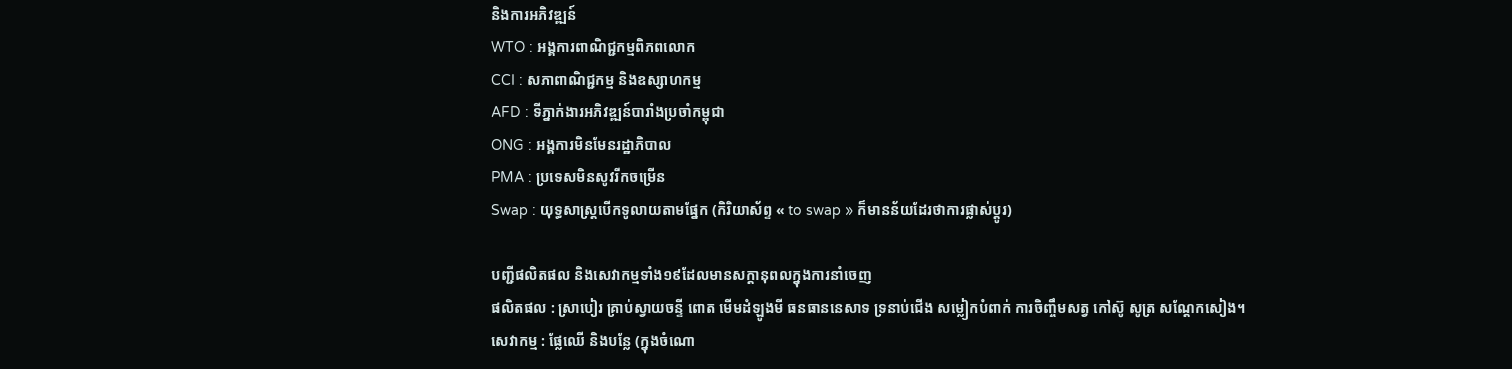និងការអភិវឌ្ឍន៍
WTO : អង្គការពាណិជ្ជកម្មពិភពលោក
CCI : សភាពាណិជ្ជកម្ម និងឧស្សាហកម្ម
AFD : ទីភ្នាក់ងារអភិវឌ្ឍន៍បារាំងប្រចាំកម្ពុជា
ONG : អង្គការមិនមែនរដ្ឋាភិបាល
PMA : ប្រទេសមិនសូវរីកចម្រើន
Swap : យុទ្ធសាស្រ្តបើកទូលាយតាមផ្នែក (កិរិយាស័ព្ទ « to swap » ក៏មានន័យដែរថាការផ្លាស់ប្តូរ)

បញ្ជីផលិតផល និងសេវាកម្មទាំង១៩ដែលមានសក្តានុពលក្នុងការនាំចេញ
ផលិតផល : ស្រាបៀរ គ្រាប់ស្វាយចន្ទី ពោត មើមដំឡូងមី ធនធាននេសាទ ទ្រនាប់ជើង សម្លៀកបំពាក់ ការចិញ្ចឹមសត្វ កៅស៊ូ សូត្រ សណ្តែកសៀង។
សេវាកម្ម : ផ្លែឈើ និងបន្លែ (ក្នុងចំណោ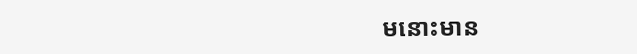មនោះមាន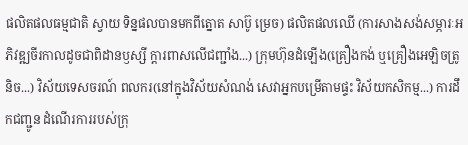ផលិតផលធម្មជាតិ ស្វាយ ទិន្នផលបានមកពីត្នោត សាប៊ូ ម្រេច) ផលិតផលឈើ (ការសាងសង់សម្ភារៈអភិវឌ្ឍចីរកាលដូចជាពិដានឫស្សី ក្តារពាសលើជញ្ជាំង...) ក្រុមហ៊ុនដំឡើង(គ្រឿងកង់ ឬគ្រឿងអេឡិចត្រូនិច...) វិស័យទេសចរណ៍ ពលករ(នៅក្នុងវិស័យសំណង់ សេវាអ្នកបម្រើតាមផ្ទះ វិស័យកសិកម្ម...) ការដឹកជញ្ជូន ដំណើរការរបស់ក្រុ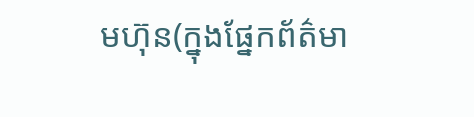មហ៊ុន(ក្នុងផ្នែកព័ត៌មា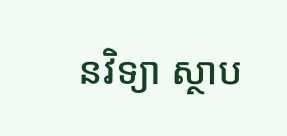នវិទ្យា ស្ថាប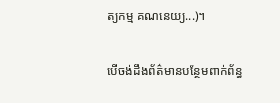ត្យកម្ម គណនេយ្យ...)។

បើចង់ដឹងព័ត៌មានបន្ថែមពាក់ព័ន្ធ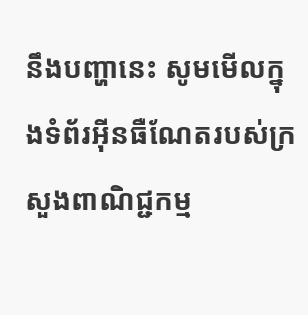នឹងបញ្ហានេះ សូមមើលក្នុងទំព័រអ៊ីនធឺណែតរបស់ក្រសួងពាណិជ្ជកម្ម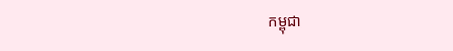កម្ពុជា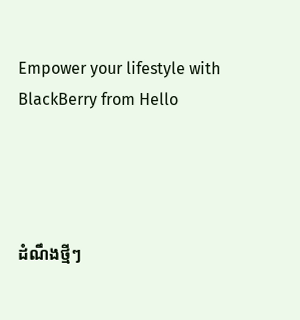Empower your lifestyle with BlackBerry from Hello




ដំណឹងថ្មីៗ